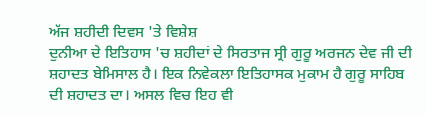ਅੱਜ ਸ਼ਹੀਦੀ ਦਿਵਸ 'ਤੇ ਵਿਸ਼ੇਸ਼
ਦੁਨੀਆ ਦੇ ਇਤਿਹਾਸ 'ਚ ਸ਼ਹੀਦਾਂ ਦੇ ਸਿਰਤਾਜ ਸ੍ਰੀ ਗੁਰੂ ਅਰਜਨ ਦੇਵ ਜੀ ਦੀ ਸ਼ਹਾਦਤ ਬੇਮਿਸਾਲ ਹੈ। ਇਕ ਨਿਵੇਕਲਾ ਇਤਿਹਾਸਕ ਮੁਕਾਮ ਹੈ ਗੁਰੂ ਸਾਹਿਬ ਦੀ ਸ਼ਹਾਦਤ ਦਾ। ਅਸਲ ਵਿਚ ਇਹ ਵੀ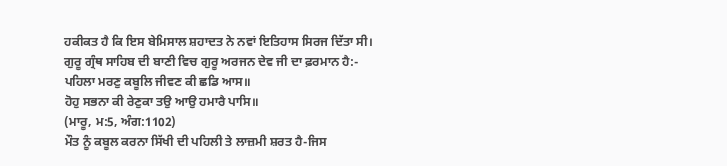ਹਕੀਕਤ ਹੈ ਕਿ ਇਸ ਬੇਮਿਸਾਲ ਸ਼ਹਾਦਤ ਨੇ ਨਵਾਂ ਇਤਿਹਾਸ ਸਿਰਜ ਦਿੱਤਾ ਸੀ। ਗੁਰੂ ਗ੍ਰੰਥ ਸਾਹਿਬ ਦੀ ਬਾਣੀ ਵਿਚ ਗੁਰੂ ਅਰਜਨ ਦੇਵ ਜੀ ਦਾ ਫ਼ਰਮਾਨ ਹੈ:-
ਪਹਿਲਾ ਮਰਣੁ ਕਬੂਲਿ ਜੀਵਣ ਕੀ ਛਡਿ ਆਸ॥
ਹੋਹੁ ਸਭਨਾ ਕੀ ਰੇਣੁਕਾ ਤਉ ਆਉ ਹਮਾਰੈ ਪਾਸਿ॥
(ਮਾਰੂ, ਮ:5, ਅੰਗ:1102)
ਮੌਤ ਨੂੰ ਕਬੂਲ ਕਰਨਾ ਸਿੱਖੀ ਦੀ ਪਹਿਲੀ ਤੇ ਲਾਜ਼ਮੀ ਸ਼ਰਤ ਹੈ-ਜਿਸ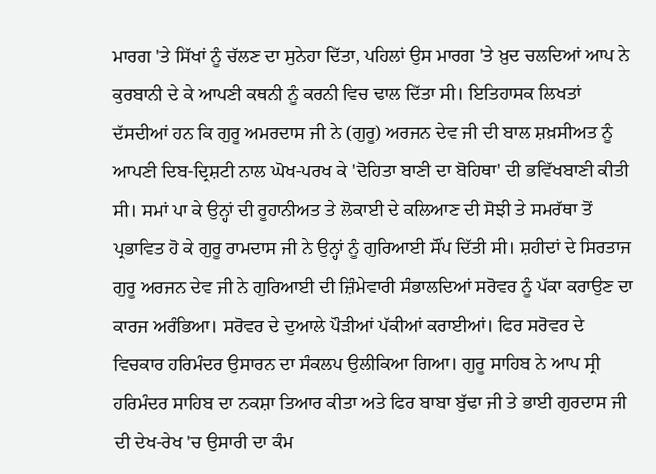ਮਾਰਗ 'ਤੇ ਸਿੱਖਾਂ ਨੂੰ ਚੱਲਣ ਦਾ ਸੁਨੇਹਾ ਦਿੱਤਾ, ਪਹਿਲਾਂ ਉਸ ਮਾਰਗ 'ਤੇ ਖ਼ੁਦ ਚਲਦਿਆਂ ਆਪ ਨੇ ਕੁਰਬਾਨੀ ਦੇ ਕੇ ਆਪਣੀ ਕਥਨੀ ਨੂੰ ਕਰਨੀ ਵਿਚ ਢਾਲ ਦਿੱਤਾ ਸੀ। ਇਤਿਹਾਸਕ ਲਿਖਤਾਂ ਦੱਸਦੀਆਂ ਹਨ ਕਿ ਗੁਰੂ ਅਮਰਦਾਸ ਜੀ ਨੇ (ਗੁਰੂ) ਅਰਜਨ ਦੇਵ ਜੀ ਦੀ ਬਾਲ ਸ਼ਖ਼ਸੀਅਤ ਨੂੰ ਆਪਣੀ ਦਿਬ-ਦ੍ਰਿਸ਼ਟੀ ਨਾਲ ਘੋਖ-ਪਰਖ ਕੇ 'ਦੋਹਿਤਾ ਬਾਣੀ ਦਾ ਬੋਹਿਥਾ' ਦੀ ਭਵਿੱਖਬਾਣੀ ਕੀਤੀ ਸੀ। ਸਮਾਂ ਪਾ ਕੇ ਉਨ੍ਹਾਂ ਦੀ ਰੂਹਾਨੀਅਤ ਤੇ ਲੋਕਾਈ ਦੇ ਕਲਿਆਣ ਦੀ ਸੋਝੀ ਤੇ ਸਮਰੱਥਾ ਤੋਂ ਪ੍ਰਭਾਵਿਤ ਹੋ ਕੇ ਗੁਰੂ ਰਾਮਦਾਸ ਜੀ ਨੇ ਉਨ੍ਹਾਂ ਨੂੰ ਗੁਰਿਆਈ ਸੌਂਪ ਦਿੱਤੀ ਸੀ। ਸ਼ਹੀਦਾਂ ਦੇ ਸਿਰਤਾਜ ਗੁਰੂ ਅਰਜਨ ਦੇਵ ਜੀ ਨੇ ਗੁਰਿਆਈ ਦੀ ਜ਼ਿੰਮੇਵਾਰੀ ਸੰਭਾਲਦਿਆਂ ਸਰੋਵਰ ਨੂੰ ਪੱਕਾ ਕਰਾਉਣ ਦਾ ਕਾਰਜ ਅਰੰਭਿਆ। ਸਰੋਵਰ ਦੇ ਦੁਆਲੇ ਪੌੜੀਆਂ ਪੱਕੀਆਂ ਕਰਾਈਆਂ। ਫਿਰ ਸਰੋਵਰ ਦੇ ਵਿਚਕਾਰ ਹਰਿਮੰਦਰ ਉਸਾਰਨ ਦਾ ਸੰਕਲਪ ਉਲੀਕਿਆ ਗਿਆ। ਗੁਰੂ ਸਾਹਿਬ ਨੇ ਆਪ ਸ੍ਰੀ ਹਰਿਮੰਦਰ ਸਾਹਿਬ ਦਾ ਨਕਸ਼ਾ ਤਿਆਰ ਕੀਤਾ ਅਤੇ ਫਿਰ ਬਾਬਾ ਬੁੱਢਾ ਜੀ ਤੇ ਭਾਈ ਗੁਰਦਾਸ ਜੀ ਦੀ ਦੇਖ-ਰੇਖ 'ਚ ਉਸਾਰੀ ਦਾ ਕੰਮ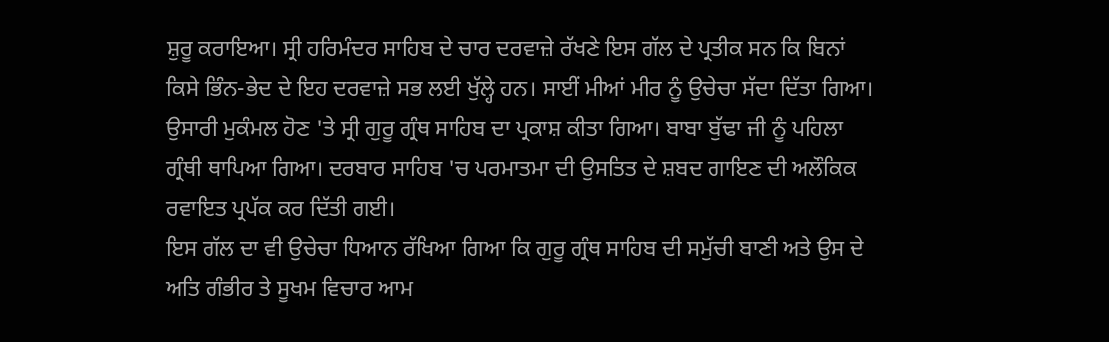ਸ਼ੁਰੂ ਕਰਾਇਆ। ਸ੍ਰੀ ਹਰਿਮੰਦਰ ਸਾਹਿਬ ਦੇ ਚਾਰ ਦਰਵਾਜ਼ੇ ਰੱਖਣੇ ਇਸ ਗੱਲ ਦੇ ਪ੍ਰਤੀਕ ਸਨ ਕਿ ਬਿਨਾਂ ਕਿਸੇ ਭਿੰਨ-ਭੇਦ ਦੇ ਇਹ ਦਰਵਾਜ਼ੇ ਸਭ ਲਈ ਖੁੱਲ੍ਹੇ ਹਨ। ਸਾਈਂ ਮੀਆਂ ਮੀਰ ਨੂੰ ਉਚੇਚਾ ਸੱਦਾ ਦਿੱਤਾ ਗਿਆ। ਉਸਾਰੀ ਮੁਕੰਮਲ ਹੋਣ 'ਤੇ ਸ੍ਰੀ ਗੁਰੂ ਗ੍ਰੰਥ ਸਾਹਿਬ ਦਾ ਪ੍ਰਕਾਸ਼ ਕੀਤਾ ਗਿਆ। ਬਾਬਾ ਬੁੱਢਾ ਜੀ ਨੂੰ ਪਹਿਲਾ ਗ੍ਰੰਥੀ ਥਾਪਿਆ ਗਿਆ। ਦਰਬਾਰ ਸਾਹਿਬ 'ਚ ਪਰਮਾਤਮਾ ਦੀ ਉਸਤਿਤ ਦੇ ਸ਼ਬਦ ਗਾਇਣ ਦੀ ਅਲੌਕਿਕ ਰਵਾਇਤ ਪ੍ਰਪੱਕ ਕਰ ਦਿੱਤੀ ਗਈ।
ਇਸ ਗੱਲ ਦਾ ਵੀ ਉਚੇਚਾ ਧਿਆਨ ਰੱਖਿਆ ਗਿਆ ਕਿ ਗੁਰੂ ਗ੍ਰੰਥ ਸਾਹਿਬ ਦੀ ਸਮੁੱਚੀ ਬਾਣੀ ਅਤੇ ਉਸ ਦੇ ਅਤਿ ਗੰਭੀਰ ਤੇ ਸੂਖਮ ਵਿਚਾਰ ਆਮ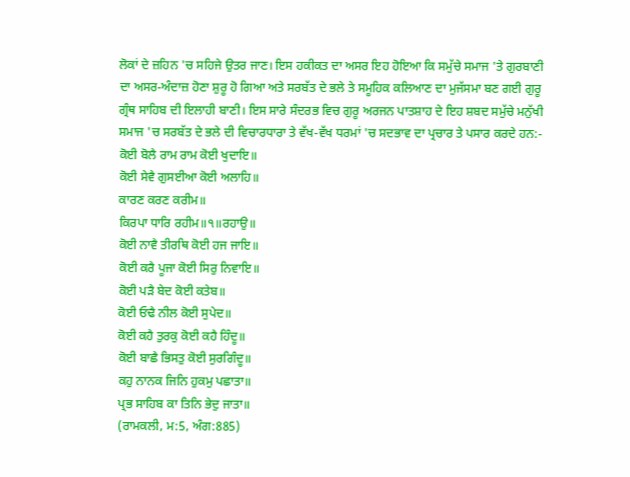ਲੋਕਾਂ ਦੇ ਜ਼ਹਿਨ 'ਚ ਸਹਿਜੇ ਉਤਰ ਜਾਣ। ਇਸ ਹਕੀਕਤ ਦਾ ਅਸਰ ਇਹ ਹੋਇਆ ਕਿ ਸਮੁੱਚੇ ਸਮਾਜ 'ਤੇ ਗੁਰਬਾਣੀ ਦਾ ਅਸਰ-ਅੰਦਾਜ਼ ਹੋਣਾ ਸ਼ੁਰੂ ਹੋ ਗਿਆ ਅਤੇ ਸਰਬੱਤ ਦੇ ਭਲੇ ਤੇ ਸਮੂਹਿਕ ਕਲਿਆਣ ਦਾ ਮੁਜੱਸਮਾ ਬਣ ਗਈ ਗੁਰੂ ਗ੍ਰੰਥ ਸਾਹਿਬ ਦੀ ਇਲਾਹੀ ਬਾਣੀ। ਇਸ ਸਾਰੇ ਸੰਦਰਭ ਵਿਚ ਗੁਰੂ ਅਰਜਨ ਪਾਤਸ਼ਾਹ ਦੇ ਇਹ ਸ਼ਬਦ ਸਮੁੱਚੇ ਮਨੁੱਖੀ ਸਮਾਜ 'ਚ ਸਰਬੱਤ ਦੇ ਭਲੇ ਦੀ ਵਿਚਾਰਧਾਰਾ ਤੇ ਵੱਖ-ਵੱਖ ਧਰਮਾਂ 'ਚ ਸਦਭਾਵ ਦਾ ਪ੍ਰਚਾਰ ਤੇ ਪਸਾਰ ਕਰਦੇ ਹਨ:-
ਕੋਈ ਬੋਲੈ ਰਾਮ ਰਾਮ ਕੋਈ ਖੁਦਾਇ॥
ਕੋਈ ਸੇਵੈ ਗੁਸਈਆ ਕੋਈ ਅਲਾਹਿ॥
ਕਾਰਣ ਕਰਣ ਕਰੀਮ॥
ਕਿਰਪਾ ਧਾਰਿ ਰਹੀਮ॥੧॥ਰਹਾਉ॥
ਕੋਈ ਨਾਵੈ ਤੀਰਥਿ ਕੋਈ ਹਜ ਜਾਇ॥
ਕੋਈ ਕਰੈ ਪੂਜਾ ਕੋਈ ਸਿਰੁ ਨਿਵਾਇ॥
ਕੋਈ ਪੜੈ ਬੇਦ ਕੋਈ ਕਤੇਬ॥
ਕੋਈ ਓਢੈ ਨੀਲ ਕੋਈ ਸੁਪੇਦ॥
ਕੋਈ ਕਹੈ ਤੁਰਕੁ ਕੋਈ ਕਹੈ ਹਿੰਦੂ॥
ਕੋਈ ਬਾਛੈ ਭਿਸਤੁ ਕੋਈ ਸੁਰਗਿੰਦੂ॥
ਕਹੁ ਨਾਨਕ ਜਿਨਿ ਹੁਕਮੁ ਪਛਾਤਾ॥
ਪ੍ਰਭ ਸਾਹਿਬ ਕਾ ਤਿਨਿ ਭੇਦੁ ਜਾਤਾ॥
(ਰਾਮਕਲੀ, ਮ:5, ਅੰਗ:885)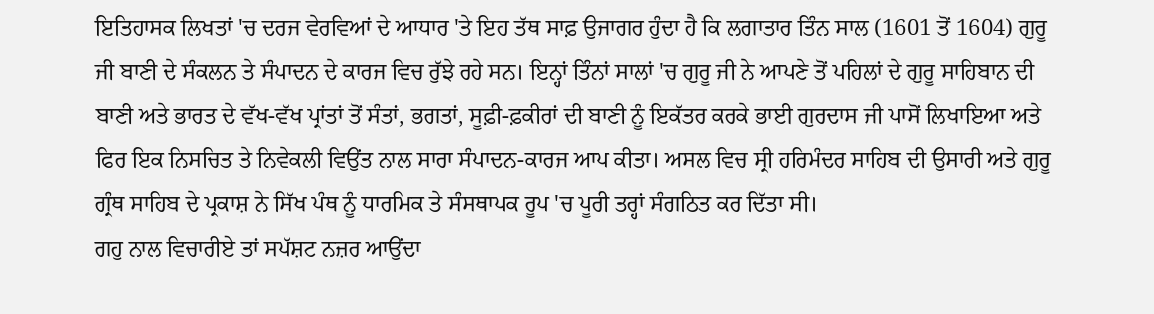ਇਤਿਹਾਸਕ ਲਿਖਤਾਂ 'ਚ ਦਰਜ ਵੇਰਵਿਆਂ ਦੇ ਆਧਾਰ 'ਤੇ ਇਹ ਤੱਥ ਸਾਫ਼ ਉਜਾਗਰ ਹੁੰਦਾ ਹੈ ਕਿ ਲਗਾਤਾਰ ਤਿੰਨ ਸਾਲ (1601 ਤੋਂ 1604) ਗੁਰੂ ਜੀ ਬਾਣੀ ਦੇ ਸੰਕਲਨ ਤੇ ਸੰਪਾਦਨ ਦੇ ਕਾਰਜ ਵਿਚ ਰੁੱਝੇ ਰਹੇ ਸਨ। ਇਨ੍ਹਾਂ ਤਿੰਨਾਂ ਸਾਲਾਂ 'ਚ ਗੁਰੂ ਜੀ ਨੇ ਆਪਣੇ ਤੋਂ ਪਹਿਲਾਂ ਦੇ ਗੁਰੂ ਸਾਹਿਬਾਨ ਦੀ ਬਾਣੀ ਅਤੇ ਭਾਰਤ ਦੇ ਵੱਖ-ਵੱਖ ਪ੍ਰਾਂਤਾਂ ਤੋਂ ਸੰਤਾਂ, ਭਗਤਾਂ, ਸੂਫ਼ੀ-ਫ਼ਕੀਰਾਂ ਦੀ ਬਾਣੀ ਨੂੰ ਇਕੱਤਰ ਕਰਕੇ ਭਾਈ ਗੁਰਦਾਸ ਜੀ ਪਾਸੋਂ ਲਿਖਾਇਆ ਅਤੇ ਫਿਰ ਇਕ ਨਿਸਚਿਤ ਤੇ ਨਿਵੇਕਲੀ ਵਿਉਂਤ ਨਾਲ ਸਾਰਾ ਸੰਪਾਦਨ-ਕਾਰਜ ਆਪ ਕੀਤਾ। ਅਸਲ ਵਿਚ ਸ੍ਰੀ ਹਰਿਮੰਦਰ ਸਾਹਿਬ ਦੀ ਉਸਾਰੀ ਅਤੇ ਗੁਰੂ ਗ੍ਰੰਥ ਸਾਹਿਬ ਦੇ ਪ੍ਰਕਾਸ਼ ਨੇ ਸਿੱਖ ਪੰਥ ਨੂੰ ਧਾਰਮਿਕ ਤੇ ਸੰਸਥਾਪਕ ਰੂਪ 'ਚ ਪੂਰੀ ਤਰ੍ਹਾਂ ਸੰਗਠਿਤ ਕਰ ਦਿੱਤਾ ਸੀ।
ਗਹੁ ਨਾਲ ਵਿਚਾਰੀਏ ਤਾਂ ਸਪੱਸ਼ਟ ਨਜ਼ਰ ਆਉਂਦਾ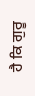ਹੈ ਕਿ ਗੁਰੂ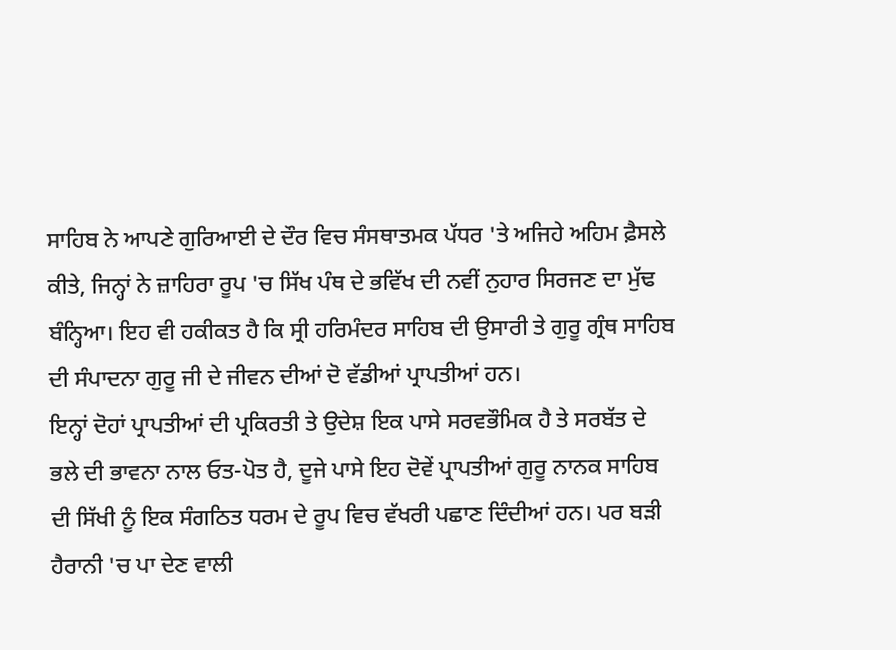ਸਾਹਿਬ ਨੇ ਆਪਣੇ ਗੁਰਿਆਈ ਦੇ ਦੌਰ ਵਿਚ ਸੰਸਥਾਤਮਕ ਪੱਧਰ 'ਤੇ ਅਜਿਹੇ ਅਹਿਮ ਫ਼ੈਸਲੇ ਕੀਤੇ, ਜਿਨ੍ਹਾਂ ਨੇ ਜ਼ਾਹਿਰਾ ਰੂਪ 'ਚ ਸਿੱਖ ਪੰਥ ਦੇ ਭਵਿੱਖ ਦੀ ਨਵੀਂ ਨੁਹਾਰ ਸਿਰਜਣ ਦਾ ਮੁੱਢ ਬੰਨ੍ਹਿਆ। ਇਹ ਵੀ ਹਕੀਕਤ ਹੈ ਕਿ ਸ੍ਰੀ ਹਰਿਮੰਦਰ ਸਾਹਿਬ ਦੀ ਉਸਾਰੀ ਤੇ ਗੁਰੂ ਗ੍ਰੰਥ ਸਾਹਿਬ ਦੀ ਸੰਪਾਦਨਾ ਗੁਰੂ ਜੀ ਦੇ ਜੀਵਨ ਦੀਆਂ ਦੋ ਵੱਡੀਆਂ ਪ੍ਰਾਪਤੀਆਂ ਹਨ।
ਇਨ੍ਹਾਂ ਦੋਹਾਂ ਪ੍ਰਾਪਤੀਆਂ ਦੀ ਪ੍ਰਕਿਰਤੀ ਤੇ ਉਦੇਸ਼ ਇਕ ਪਾਸੇ ਸਰਵਭੌਮਿਕ ਹੈ ਤੇ ਸਰਬੱਤ ਦੇ ਭਲੇ ਦੀ ਭਾਵਨਾ ਨਾਲ ਓਤ-ਪੋਤ ਹੈ, ਦੂਜੇ ਪਾਸੇ ਇਹ ਦੋਵੇਂ ਪ੍ਰਾਪਤੀਆਂ ਗੁਰੂ ਨਾਨਕ ਸਾਹਿਬ ਦੀ ਸਿੱਖੀ ਨੂੰ ਇਕ ਸੰਗਠਿਤ ਧਰਮ ਦੇ ਰੂਪ ਵਿਚ ਵੱਖਰੀ ਪਛਾਣ ਦਿੰਦੀਆਂ ਹਨ। ਪਰ ਬੜੀ ਹੈਰਾਨੀ 'ਚ ਪਾ ਦੇਣ ਵਾਲੀ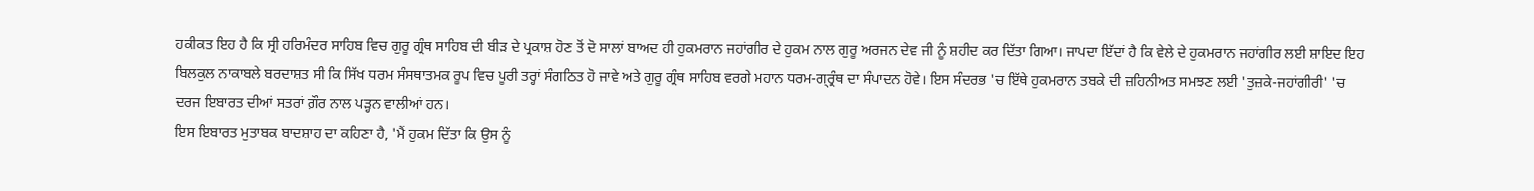ਹਕੀਕਤ ਇਹ ਹੈ ਕਿ ਸ੍ਰੀ ਹਰਿਮੰਦਰ ਸਾਹਿਬ ਵਿਚ ਗੁਰੂ ਗ੍ਰੰਥ ਸਾਹਿਬ ਦੀ ਬੀੜ ਦੇ ਪ੍ਰਕਾਸ਼ ਹੋਣ ਤੋਂ ਦੋ ਸਾਲਾਂ ਬਾਅਦ ਹੀ ਹੁਕਮਰਾਨ ਜਹਾਂਗੀਰ ਦੇ ਹੁਕਮ ਨਾਲ ਗੁਰੂ ਅਰਜਨ ਦੇਵ ਜੀ ਨੂੰ ਸ਼ਹੀਦ ਕਰ ਦਿੱਤਾ ਗਿਆ। ਜਾਪਦਾ ਇੱਦਾਂ ਹੈ ਕਿ ਵੇਲੇ ਦੇ ਹੁਕਮਰਾਨ ਜਹਾਂਗੀਰ ਲਈ ਸ਼ਾਇਦ ਇਹ ਬਿਲਕੁਲ ਨਾਕਾਬਲੇ ਬਰਦਾਸ਼ਤ ਸੀ ਕਿ ਸਿੱਖ ਧਰਮ ਸੰਸਥਾਤਮਕ ਰੂਪ ਵਿਚ ਪੂਰੀ ਤਰ੍ਹਾਂ ਸੰਗਠਿਤ ਹੋ ਜਾਵੇ ਅਤੇ ਗੁਰੂ ਗ੍ਰੰਥ ਸਾਹਿਬ ਵਰਗੇ ਮਹਾਨ ਧਰਮ-ਗ੍ਰ੍ਰੰਥ ਦਾ ਸੰਪਾਦਨ ਹੋਵੇ। ਇਸ ਸੰਦਰਭ 'ਚ ਇੱਥੇ ਹੁਕਮਰਾਨ ਤਬਕੇ ਦੀ ਜ਼ਹਿਨੀਅਤ ਸਮਝਣ ਲਈ 'ਤੁਜ਼ਕੇ-ਜਹਾਂਗੀਰੀ' 'ਚ ਦਰਜ ਇਬਾਰਤ ਦੀਆਂ ਸਤਰਾਂ ਗ਼ੌਰ ਨਾਲ ਪੜ੍ਹਨ ਵਾਲੀਆਂ ਹਨ।
ਇਸ ਇਬਾਰਤ ਮੁਤਾਬਕ ਬਾਦਸ਼ਾਹ ਦਾ ਕਹਿਣਾ ਹੈ, 'ਮੈਂ ਹੁਕਮ ਦਿੱਤਾ ਕਿ ਉਸ ਨੂੰ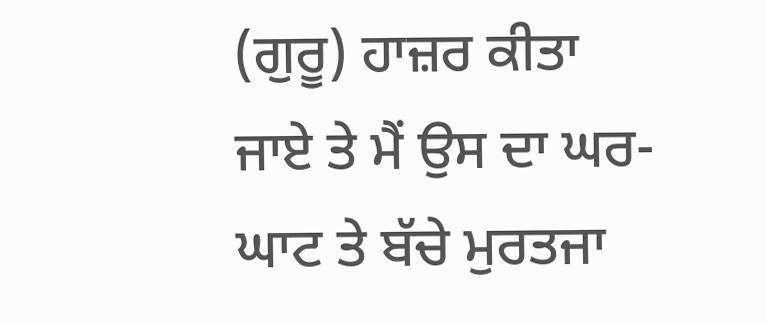(ਗੁਰੂ) ਹਾਜ਼ਰ ਕੀਤਾ ਜਾਏ ਤੇ ਮੈਂ ਉਸ ਦਾ ਘਰ-ਘਾਟ ਤੇ ਬੱਚੇ ਮੁਰਤਜਾ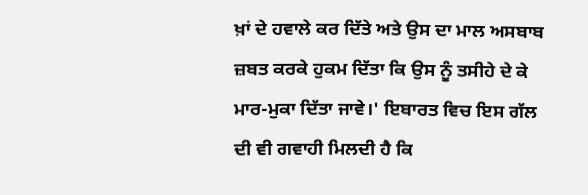ਖ਼ਾਂ ਦੇ ਹਵਾਲੇ ਕਰ ਦਿੱਤੇ ਅਤੇ ਉਸ ਦਾ ਮਾਲ ਅਸਬਾਬ ਜ਼ਬਤ ਕਰਕੇ ਹੁਕਮ ਦਿੱਤਾ ਕਿ ਉਸ ਨੂੰ ਤਸੀਹੇ ਦੇ ਕੇ ਮਾਰ-ਮੁਕਾ ਦਿੱਤਾ ਜਾਵੇ।' ਇਬਾਰਤ ਵਿਚ ਇਸ ਗੱਲ ਦੀ ਵੀ ਗਵਾਹੀ ਮਿਲਦੀ ਹੈ ਕਿ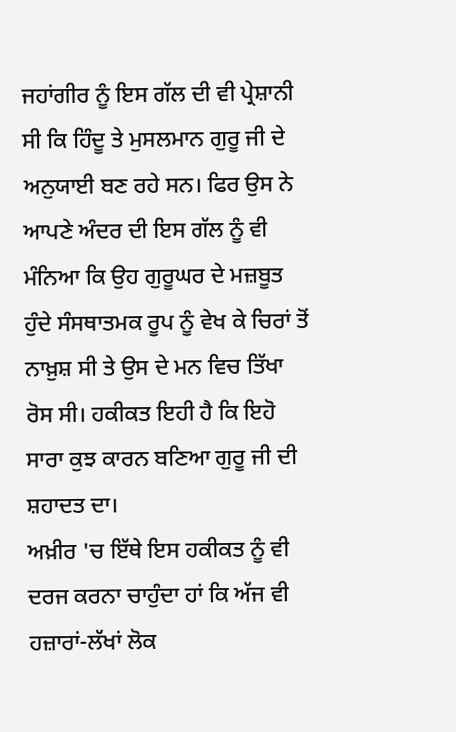ਜਹਾਂਗੀਰ ਨੂੰ ਇਸ ਗੱਲ ਦੀ ਵੀ ਪ੍ਰੇਸ਼ਾਨੀ ਸੀ ਕਿ ਹਿੰਦੂ ਤੇ ਮੁਸਲਮਾਨ ਗੁਰੂ ਜੀ ਦੇ ਅਨੁਯਾਈ ਬਣ ਰਹੇ ਸਨ। ਫਿਰ ਉਸ ਨੇ ਆਪਣੇ ਅੰਦਰ ਦੀ ਇਸ ਗੱਲ ਨੂੰ ਵੀ ਮੰਨਿਆ ਕਿ ਉਹ ਗੁਰੂਘਰ ਦੇ ਮਜ਼ਬੂਤ ਹੁੰਦੇ ਸੰਸਥਾਤਮਕ ਰੂਪ ਨੂੰ ਵੇਖ ਕੇ ਚਿਰਾਂ ਤੋਂ ਨਾਖ਼ੁਸ਼ ਸੀ ਤੇ ਉਸ ਦੇ ਮਨ ਵਿਚ ਤਿੱਖਾ ਰੋਸ ਸੀ। ਹਕੀਕਤ ਇਹੀ ਹੈ ਕਿ ਇਹੋ ਸਾਰਾ ਕੁਝ ਕਾਰਨ ਬਣਿਆ ਗੁਰੂ ਜੀ ਦੀ ਸ਼ਹਾਦਤ ਦਾ।
ਅਖ਼ੀਰ 'ਚ ਇੱਥੇ ਇਸ ਹਕੀਕਤ ਨੂੰ ਵੀ ਦਰਜ ਕਰਨਾ ਚਾਹੁੰਦਾ ਹਾਂ ਕਿ ਅੱਜ ਵੀ ਹਜ਼ਾਰਾਂ-ਲੱਖਾਂ ਲੋਕ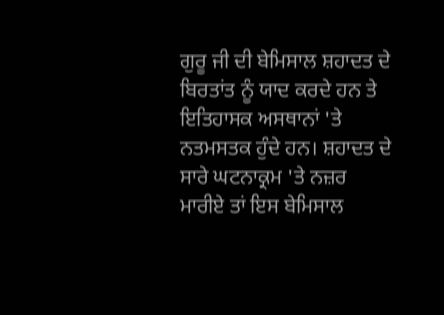ਗੁਰੂ ਜੀ ਦੀ ਬੇਮਿਸਾਲ ਸ਼ਹਾਦਤ ਦੇ ਬਿਰਤਾਂਤ ਨੂੰ ਯਾਦ ਕਰਦੇ ਹਨ ਤੇ ਇਤਿਹਾਸਕ ਅਸਥਾਨਾਂ 'ਤੇ ਨਤਮਸਤਕ ਹੁੰਦੇ ਹਨ। ਸ਼ਹਾਦਤ ਦੇ ਸਾਰੇ ਘਟਨਾਕ੍ਰਮ 'ਤੇ ਨਜ਼ਰ ਮਾਰੀਏ ਤਾਂ ਇਸ ਬੇਮਿਸਾਲ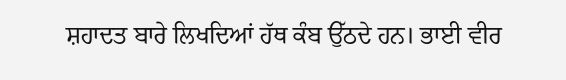ਸ਼ਹਾਦਤ ਬਾਰੇ ਲਿਖਦਿਆਂ ਹੱਥ ਕੰਬ ਉੱਠਦੇ ਹਨ। ਭਾਈ ਵੀਰ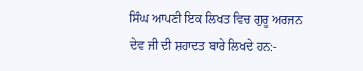ਸਿੰਘ ਆਪਣੀ ਇਕ ਲਿਖਤ ਵਿਚ ਗੁਰੂ ਅਰਜਨ ਦੇਵ ਜੀ ਦੀ ਸ਼ਹਾਦਤ ਬਾਰੇ ਲਿਖਦੇ ਹਨ:-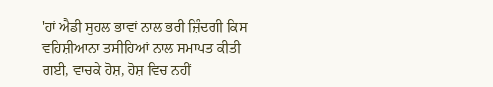'ਹਾਂ ਐਡੀ ਸੁਹਲ ਭਾਵਾਂ ਨਾਲ ਭਰੀ ਜ਼ਿੰਦਗੀ ਕਿਸ ਵਹਿਸ਼ੀਆਨਾ ਤਸੀਹਿਆਂ ਨਾਲ ਸਮਾਪਤ ਕੀਤੀ ਗਈ, ਵਾਚਕੇ ਹੋਸ਼, ਹੋਸ਼ ਵਿਚ ਨਹੀਂ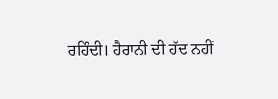ਰਹਿੰਦੀ। ਹੈਰਾਨੀ ਦੀ ਹੱਦ ਨਹੀਂ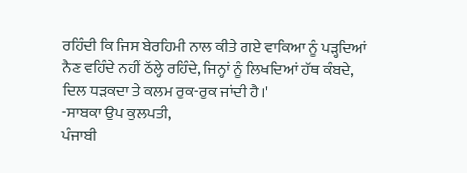ਰਹਿੰਦੀ ਕਿ ਜਿਸ ਬੇਰਹਿਮੀ ਨਾਲ ਕੀਤੇ ਗਏ ਵਾਕਿਆ ਨੂੰ ਪੜ੍ਹਦਿਆਂ ਨੈਣ ਵਹਿੰਦੇ ਨਹੀਂ ਠੱਲ੍ਹੇ ਰਹਿੰਦੇ, ਜਿਨ੍ਹਾਂ ਨੂੰ ਲਿਖਦਿਆਂ ਹੱਥ ਕੰਬਦੇ, ਦਿਲ ਧੜਕਦਾ ਤੇ ਕਲਮ ਰੁਕ-ਰੁਕ ਜਾਂਦੀ ਹੈ।'
-ਸਾਬਕਾ ਉਪ ਕੁਲਪਤੀ,
ਪੰਜਾਬੀ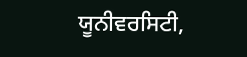ਯੂਨੀਵਰਸਿਟੀ,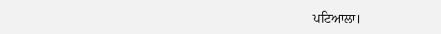ਪਟਿਆਲਾ।